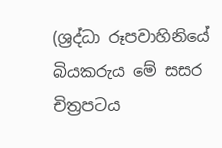(ශ්‍රද්ධා රූපවාහිනියේ බියකරුය මේ සසර චිත්‍රපටය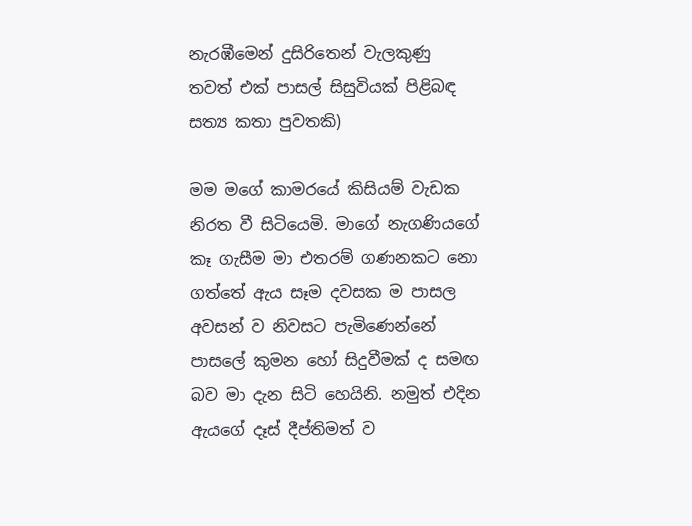නැරඹීමෙන් දුසිරිතෙන් වැලකුණු තවත් එක් පාසල් සිසුවියක් පිළිබඳ සත්‍ය කතා පුවතකි)

මම මගේ කාමරයේ කිසියම් වැඩක නිරත වී සිටියෙමි. මාගේ නැගණියගේ කෑ ගැසීම මා එතරම් ගණනකට නො ගත්තේ ඇය සෑම දවසක ම පාසල අවසන් ව නිවසට පැමිණෙන්නේ පාසලේ කුමන හෝ සිදුවීමක් ද සමඟ බව මා දැන සිටි හෙයිනි. නමුත් එදින ඇයගේ දෑස් දීප්තිමත් ව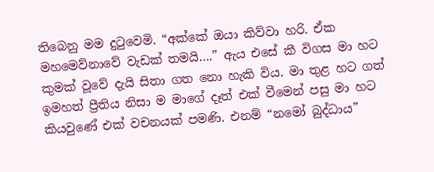තිබෙනු මම දුටුවෙමි. “අක්කේ ඔයා කිව්වා හරි. ඒක මහමෙව්නාවේ වැඩක් තමයි….” ඇය එසේ කී විගස මා හට කුමක් වූවේ දැයි සිතා ගත නො හැකි විය. මා තුළ හට ගත් ඉමහත් ප්‍රීතිය නිසා ම මාගේ දෑත් එක් වීමෙන් පසු මා හට කියවුණේ එක් වචනයක් පමණි. එනම් “නමෝ බුද්ධාය”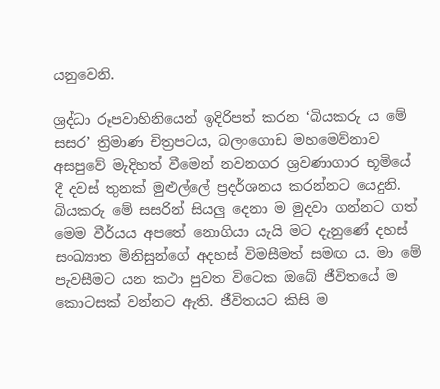යනුවෙනි.

ශ්‍රද්ධා රූපවාහිනියෙන් ඉදිරිපත් කරන ‘බියකරු ය මේ සසර’ ත්‍රිමාණ චිත්‍රපටය, බලංගොඩ මහමෙව්නාව අසපුවේ මැදිහත් වීමෙන් නවනගර ශ්‍රවණාගාර භූමියේ දී දවස් තුනක් මුළුල්ලේ ප්‍රදර්ශනය කරන්නට යෙදුනි. බියකරු මේ සසරින් සියලු දෙනා ම මුදවා ගන්නට ගත් මෙම වීර්යය අපතේ නොගියා යැයි මට දැනුණේ දහස් සංඛ්‍යාත මිනිසුන්ගේ අදහස් විමසීමත් සමඟ ය. මා මේ පැවසීමට යන කථා පුවත විටෙක ඔබේ ජීවිතයේ ම කොටසක් වන්නට ඇති. ජීවිතයට කිසි ම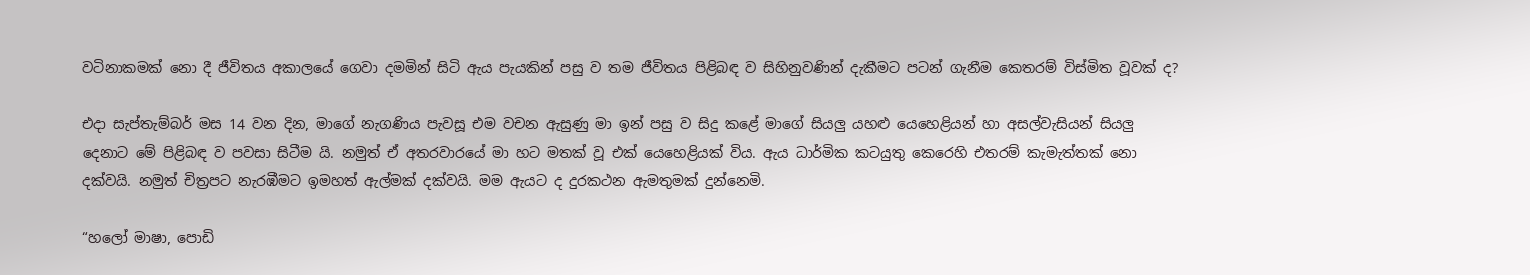වටිනාකමක් නො දී ජීවිතය අකාලයේ ගෙවා දමමින් සිටි ඇය පැයකින් පසු ව තම ජීවිතය පිළිබඳ ව සිහිනුවණින් දැකීමට පටන් ගැනීම කෙතරම් විස්මිත වූවක් ද?

එදා සැප්තැම්බර් මස 14 වන දින, මාගේ නැගණිය පැවසූ එම වචන ඇසුණු මා ඉන් පසු ව සිදු කළේ මාගේ සියලු යහළු යෙහෙළියන් හා අසල්වැසියන් සියලු දෙනාට මේ පිළිබඳ ව පවසා සිටීම යි. නමුත් ඒ අතරවාරයේ මා හට මතක් වූ එක් යෙහෙළියක් විය. ඇය ධාර්මික කටයුතු කෙරෙහි එතරම් කැමැත්තක් නො දක්වයි. නමුත් චිත්‍රපට නැරඹීමට ඉමහත් ඇල්මක් දක්වයි. මම ඇයට ද දුරකථන ඇමතුමක් දුන්නෙමි.

“හලෝ මාෂා, පොඩි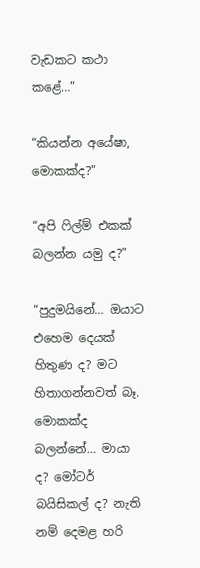වැඩකට කථා කළේ…”

“කියන්න අයේෂා, මොකක්ද?”

“අපි ෆිල්ම් එකක් බලන්න යමු ද?”

“පුදුමයිනේ… ඔයාට එහෙම දෙයක් හිතුණ ද? මට හිතාගන්නවත් බෑ. මොකක්ද බලන්නේ… මායා ද? මෝටර් බයිසිකල් ද? නැති නම් දෙමළ හරි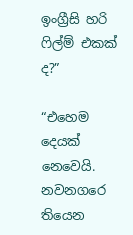ඉංග්‍රීසි හරි ෆිල්ම් එකක් ද?”

“එහෙම දෙයක් නෙවෙයි. නවනගරෙ තියෙන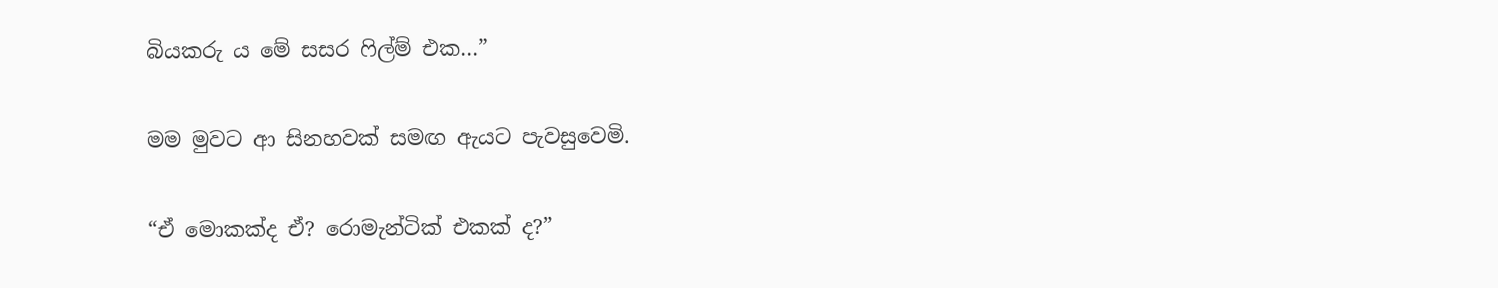බියකරු ය මේ සසර ෆිල්ම් එක…”

මම මුවට ආ සිනහවක් සමඟ ඇයට පැවසුවෙමි.

“ඒ මොකක්ද ඒ? රොමැන්ටික් එකක් ද?”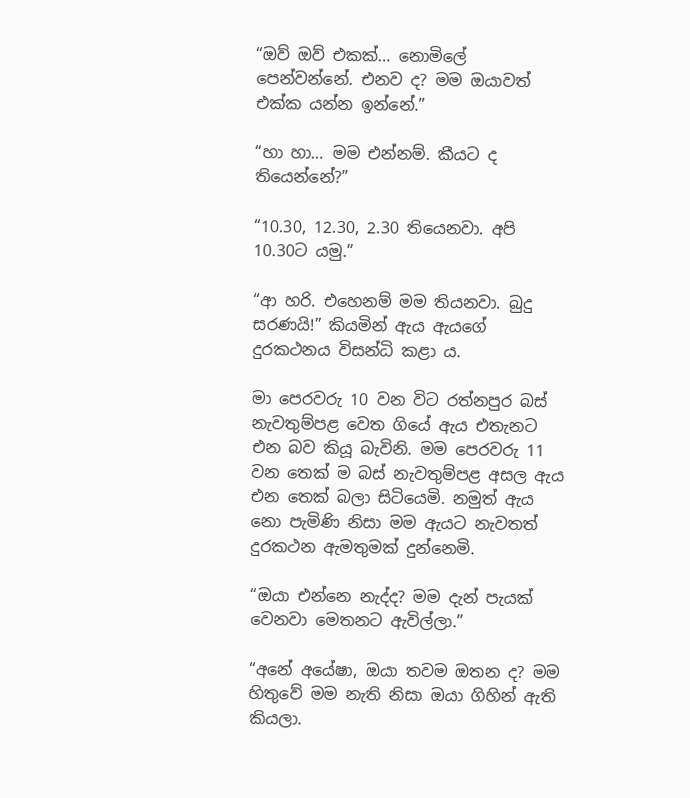“ඔව් ඔව් එකක්… නොමිලේ පෙන්වන්නේ. එනව ද? මම ඔයාවත් එක්ක යන්න ඉන්නේ.”

“හා හා… මම එන්නම්. කීයට ද තියෙන්නේ?”

“10.30, 12.30, 2.30 තියෙනවා. අපි 10.30ට යමු.”

“ආ හරි. එහෙනම් මම තියනවා. බුදු සරණයි!” කියමින් ඇය ඇයගේ දුරකථනය විසන්ධි කළා ය.

මා පෙරවරු 10 වන විට රත්නපුර බස් නැවතුම්පළ වෙත ගියේ ඇය එතැනට එන බව කියූ බැවිනි. මම පෙරවරු 11 වන තෙක් ම බස් නැවතුම්පළ අසල ඇය එන තෙක් බලා සිටියෙමි. නමුත් ඇය නො පැමිණි නිසා මම ඇයට නැවතත් දුරකථන ඇමතුමක් දුන්නෙමි.

“ඔයා එන්නෙ නැද්ද? මම දැන් පැයක් වෙනවා මෙතනට ඇවිල්ලා.”

“අනේ අයේෂා, ඔයා තවම ඔතන ද? මම හිතුවේ මම නැති නිසා ඔයා ගිහින් ඇති කියලා.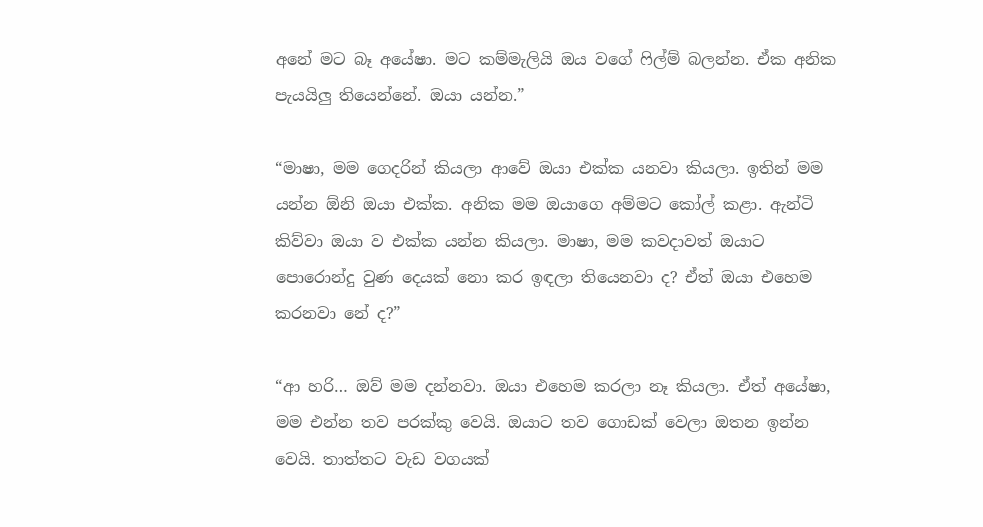අනේ මට බෑ අයේෂා. මට කම්මැලියි ඔය වගේ ෆිල්ම් බලන්න. ඒක අනික පැයයිලු තියෙන්නේ. ඔයා යන්න.”

“මාෂා, මම ගෙදරින් කියලා ආවේ ඔයා එක්ක යනවා කියලා. ඉතින් මම යන්න ඕනි ඔයා එක්ක. අනික මම ඔයාගෙ අම්මට කෝල් කළා. ඇන්ටි කිව්වා ඔයා ව එක්ක යන්න කියලා. මාෂා, මම කවදාවත් ඔයාට පොරොන්දු වුණ දෙයක් නො කර ඉඳලා තියෙනවා ද? ඒත් ඔයා එහෙම කරනවා නේ ද?”

“ආ හරි… ඔව් මම දන්නවා. ඔයා එහෙම කරලා නෑ කියලා. ඒත් අයේෂා, මම එන්න තව පරක්කු වෙයි. ඔයාට තව ගොඩක් වෙලා ඔතන ඉන්න වෙයි. තාත්තට වැඩ වගයක්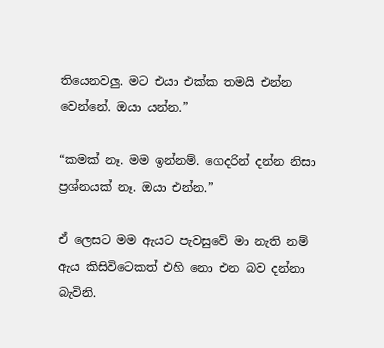තියෙනවලු. මට එයා එක්ක තමයි එන්න වෙන්නේ. ඔයා යන්න.”

“කමක් නෑ. මම ඉන්නම්. ගෙදරින් දන්න නිසා ප්‍රශ්නයක් නෑ. ඔයා එන්න.”

ඒ ලෙසට මම ඇයට පැවසුවේ මා නැති නම් ඇය කිසිවිටෙකත් එහි නො එන බව දන්නා බැවිනි.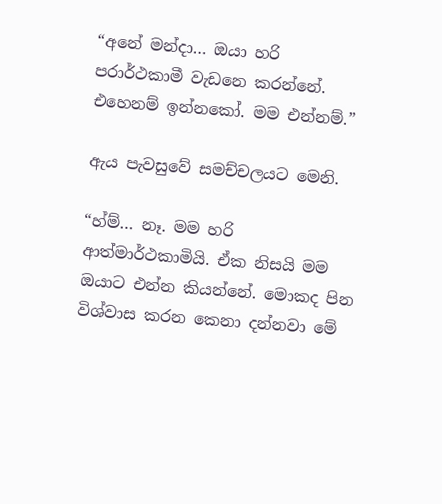“අනේ මන්දා… ඔයා හරි පරාර්ථකාමී වැඩනෙ කරන්නේ. එහෙනම් ඉන්නකෝ. මම එන්නම්.”

ඇය පැවසුවේ සමච්චලයට මෙනි.

“හ්ම්… නෑ. මම හරි ආත්මාර්ථකාමියි. ඒක නිසයි මම ඔයාට එන්න කියන්නේ. මොකද පින විශ්වාස කරන කෙනා දන්නවා මේ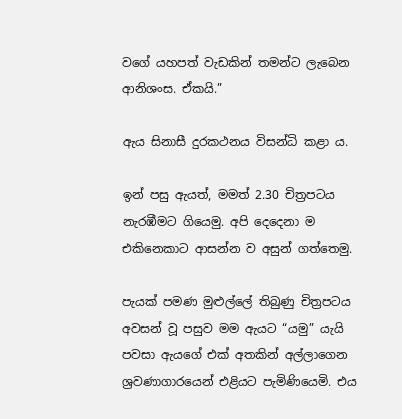වගේ යහපත් වැඩකින් තමන්ට ලැබෙන ආනිශංස. ඒකයි.”

ඇය සිනාසී දුරකථනය විසන්ධි කළා ය.

ඉන් පසු ඇයත්, මමත් 2.30 චිත්‍රපටය නැරඹීමට ගියෙමු. අපි දෙදෙනා ම එකිනෙකාට ආසන්න ව අසුන් ගත්තෙමු.

පැයක් පමණ මුළුල්ලේ තිබුණු චිත්‍රපටය අවසන් වූ පසුව මම ඇයට “යමු” යැයි පවසා ඇයගේ එක් අතකින් අල්ලාගෙන ශ්‍රවණාගාරයෙන් එළියට පැමිණියෙමි. එය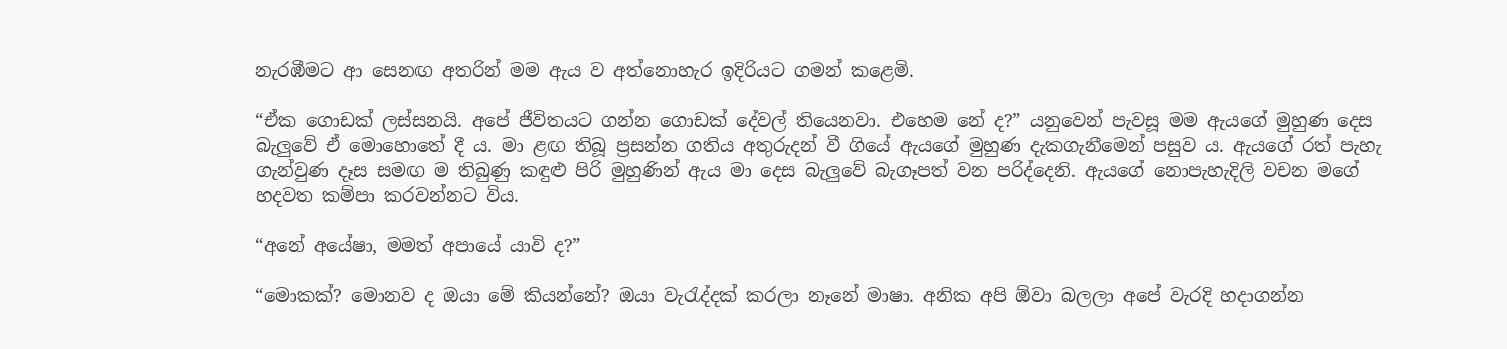නැරඹීමට ආ සෙනඟ අතරින් මම ඇය ව අත්නොහැර ඉදිරියට ගමන් කළෙමි.

“ඒක ගොඩක් ලස්සනයි. අපේ ජීවිතයට ගන්න ගොඩක් දේවල් තියෙනවා. එහෙම නේ ද?” යනුවෙන් පැවසූ මම ඇයගේ මුහුණ දෙස බැලුවේ ඒ මොහොතේ දී ය. මා ළඟ තිබූ ප්‍රසන්න ගතිය අතුරුදන් වී ගියේ ඇයගේ මුහුණ දැකගැනීමෙන් පසුව ය. ඇයගේ රත් පැහැ ගැන්වුණ දෑස සමඟ ම තිබුණු කඳුළු පිරි මුහුණින් ඇය මා දෙස බැලුවේ බැගෑපත් වන පරිද්දෙනි. ඇයගේ නොපැහැදිලි වචන මගේ හදවත කම්පා කරවන්නට විය.

“අනේ අයේෂා, මමත් අපායේ යාවි ද?”

“මොකක්? මොනව ද ඔයා මේ කියන්නේ? ඔයා වැරැද්දක් කරලා නෑනේ මාෂා. අනික අපි ඕවා බලලා අපේ වැරදි හදාගන්න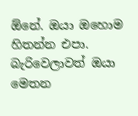ඕනේ. ඔයා ඔහොම හිතන්න එපා. බැරිවෙලාවත් ඔයා මෙතන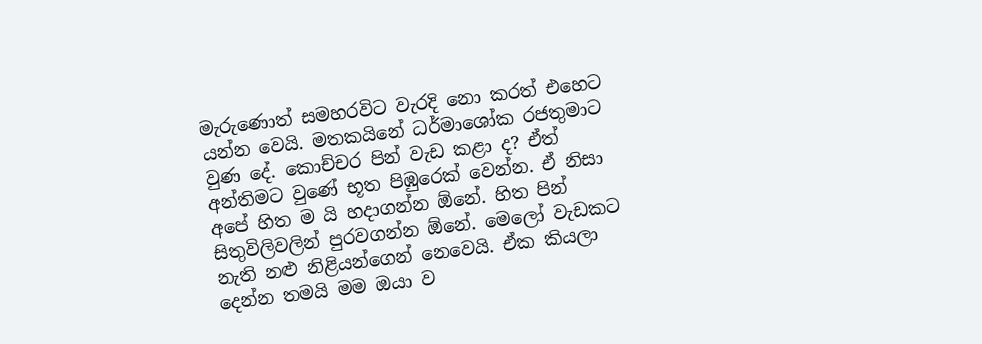මැරුණොත් සමහරවිට වැරදි නො කරත් එහෙට යන්න වෙයි. මතකයිනේ ධර්මාශෝක රජතුමාට වුණ දේ. කොච්චර පින් වැඩ කළා ද? ඒත් අන්තිමට වුණේ භූත පිඹුරෙක් වෙන්න. ඒ නිසා අපේ හිත ම යි හදාගන්න ඕනේ. හිත පින් සිතුවිලිවලින් පුරවගන්න ඕනේ. මෙලෝ වැඩකට නැති නළු නිළියන්ගෙන් නෙවෙයි. ඒක කියලා දෙන්න තමයි මම ඔයා ව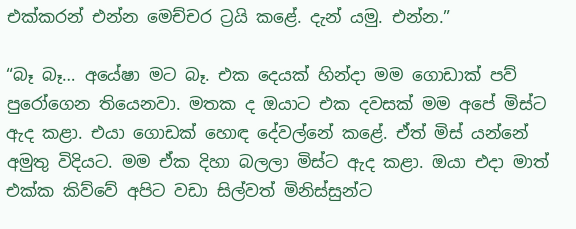එක්කරන් එන්න මෙච්චර ට්‍රයි කළේ. දැන් යමු. එන්න.”

“බෑ බෑ… අයේෂා මට බෑ. එක දෙයක් හින්දා මම ගොඩාක් පව් පුරෝගෙන තියෙනවා. මතක ද ඔයාට එක දවසක් මම අපේ මිස්ට ඇද කළා. එයා ගොඩක් හොඳ දේවල්නේ කළේ. ඒත් මිස් යන්නේ අමුතු විදියට. මම ඒක දිහා බලලා මිස්ට ඇද කළා. ඔයා එදා මාත් එක්ක කිව්වේ අපිට වඩා සිල්වත් මිනිස්සුන්ට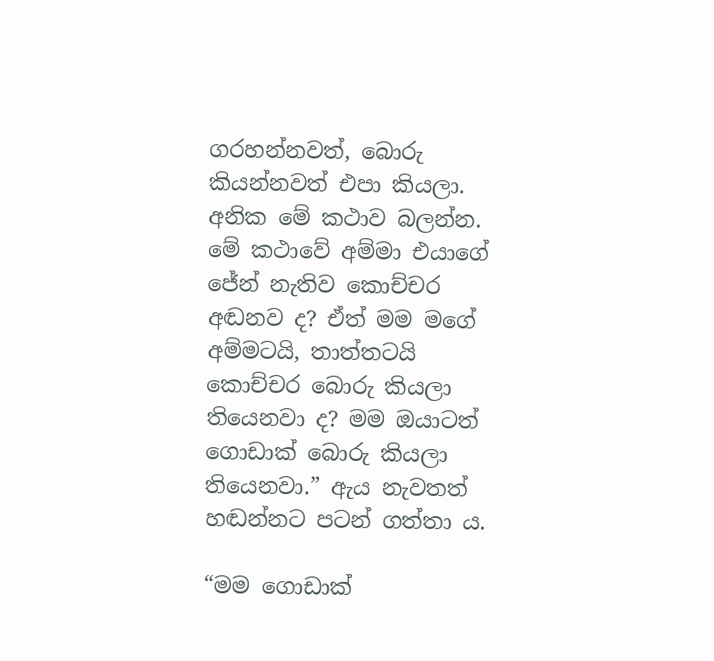ගරහන්නවත්, බොරු කියන්නවත් එපා කියලා. අනික මේ කථාව බලන්න. මේ කථාවේ අම්මා එයාගේ ජේන් නැතිව කොච්චර අඬනව ද? ඒත් මම මගේ අම්මටයි, තාත්තටයි කොච්චර බොරු කියලා තියෙනවා ද? මම ඔයාටත් ගොඩාක් බොරු කියලා තියෙනවා.” ඇය නැවතත් හඬන්නට පටන් ගත්තා ය.

“මම ගොඩාක්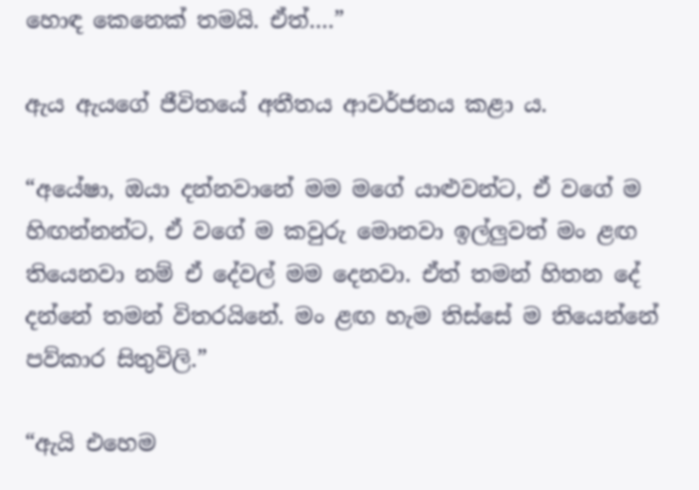හොඳ කෙනෙක් තමයි. ඒත්….”

ඇය ඇයගේ ජීවිතයේ අතීතය ආවර්ජනය කළා ය.

“අයේෂා, ඔයා දන්නවානේ මම මගේ යාළුවන්ට, ඒ වගේ ම හිඟන්නන්ට, ඒ වගේ ම කවුරු මොනවා ඉල්ලුවත් මං ළඟ තියෙනවා නම් ඒ දේවල් මම දෙනවා. ඒත් තමන් හිතන දේ දන්නේ තමන් විතරයිනේ. මං ළඟ හැම තිස්සේ ම තියෙන්නේ පව්කාර සිතුවිලි.”

“ඇයි එහෙම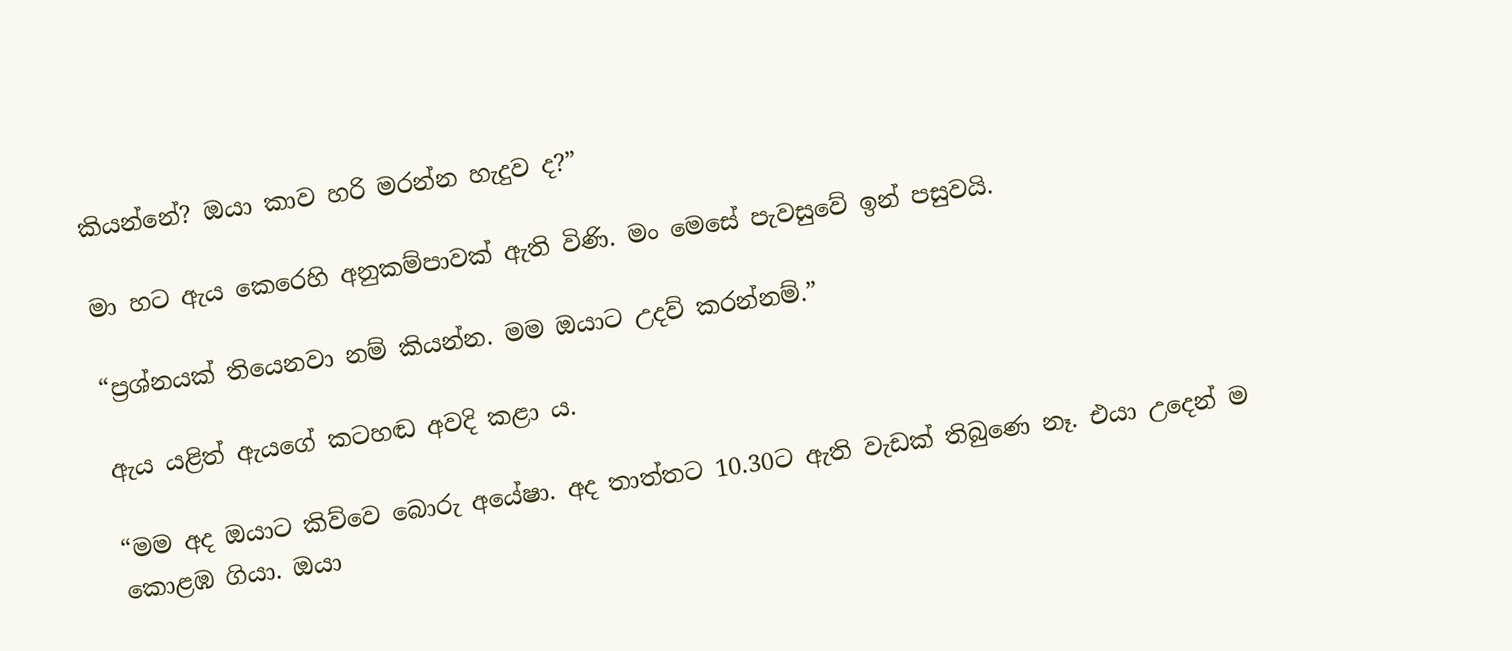කියන්නේ? ඔයා කාව හරි මරන්න හැදුව ද?”

මා හට ඇය කෙරෙහි අනුකම්පාවක් ඇති විණි. මං මෙසේ පැවසුවේ ඉන් පසුවයි.

“ප්‍රශ්නයක් තියෙනවා නම් කියන්න. මම ඔයාට උදව් කරන්නම්.”

ඇය යළිත් ඇයගේ කටහඬ අවදි කළා ය.

“මම අද ඔයාට කිව්වෙ බොරු අයේෂා. අද තාත්තට 10.30ට ඇති වැඩක් තිබුණෙ නෑ. එයා උදෙන් ම කොළඹ ගියා. ඔයා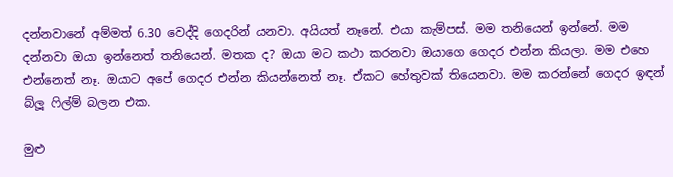දන්නවානේ අම්මත් 6.30 වෙද්දි ගෙදරින් යනවා. අයියත් නෑනේ. එයා කැම්පස්. මම තනියෙන් ඉන්නේ. මම දන්නවා ඔයා ඉන්නෙත් තනියෙන්. මතක ද? ඔයා මට කථා කරනවා ඔයාගෙ ගෙදර එන්න කියලා. මම එහෙ එන්නෙත් නෑ. ඔයාට අපේ ගෙදර එන්න කියන්නෙත් නෑ. ඒකට හේතුවක් තියෙනවා. මම කරන්නේ ගෙදර ඉඳන් බ්ලූ ෆිල්ම් බලන එක.

මුළු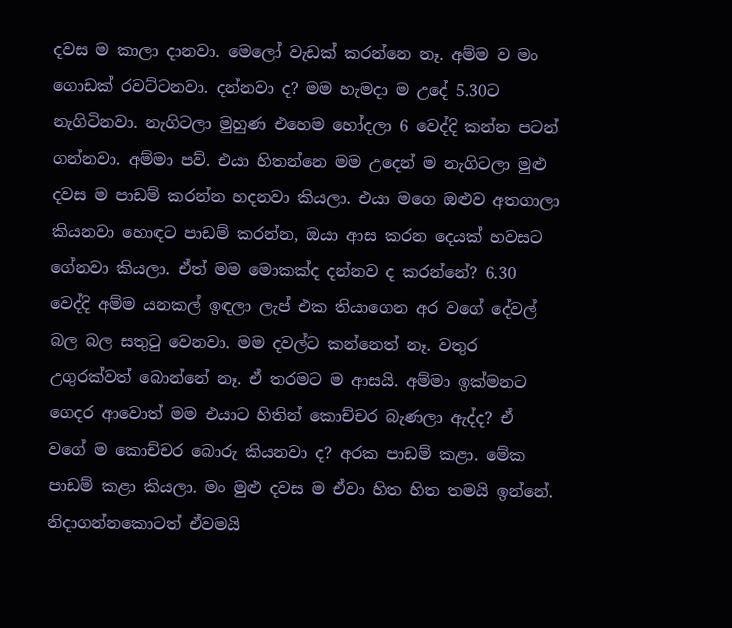දවස ම කාලා දානවා. මෙලෝ වැඩක් කරන්නෙ නෑ. අම්ම ව මං ගොඩක් රවට්ටනවා. දන්නවා ද? මම හැමදා ම උදේ 5.30ට නැගිටිනවා. නැගිටලා මුහුණ එහෙම හෝදලා 6 වෙද්දි කන්න පටන් ගන්නවා. අම්මා පව්. එයා හිතන්නෙ මම උදෙන් ම නැගිටලා මුළු දවස ම පාඩම් කරන්න හදනවා කියලා. එයා මගෙ ඔළුව අතගාලා කියනවා හොඳට පාඩම් කරන්න, ඔයා ආස කරන දෙයක් හවසට ගේනවා කියලා. ඒත් මම මොකක්ද දන්නව ද කරන්නේ? 6.30 වෙද්දි අම්ම යනකල් ඉඳලා ලැප් එක තියාගෙන අර වගේ දේවල් බල බල සතුටු වෙනවා. මම දවල්ට කන්නෙත් නෑ. වතුර උගුරක්වත් බොන්නේ නෑ. ඒ තරමට ම ආසයි. අම්මා ඉක්මනට ගෙදර ආවොත් මම එයාට හිතින් කොච්චර බැණලා ඇද්ද? ඒ වගේ ම කොච්චර බොරු කියනවා ද? අරක පාඩම් කළා. මේක පාඩම් කළා කියලා. මං මුළු දවස ම ඒවා හිත හිත තමයි ඉන්නේ. නිදාගන්නකොටත් ඒවමයි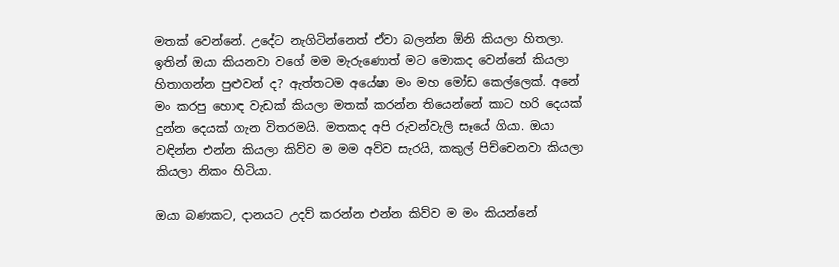මතක් වෙන්නේ. උදේට නැගිටින්නෙත් ඒවා බලන්න ඕනි කියලා හිතලා. ඉතින් ඔයා කියනවා වගේ මම මැරුණොත් මට මොකද වෙන්නේ කියලා හිතාගන්න පුළුවන් ද? ඇත්තටම අයේෂා මං මහ මෝඩ කෙල්ලෙක්. අනේ මං කරපු හොඳ වැඩක් කියලා මතක් කරන්න තියෙන්නේ කාට හරි දෙයක් දුන්න දෙයක් ගැන විතරමයි. මතකද අපි රුවන්වැලි සෑයේ ගියා. ඔයා වඳින්න එන්න කියලා කිව්ව ම මම අව්ව සැරයි, කකුල් පිච්චෙනවා කියලා කියලා නිකං හිටියා.

ඔයා බණකට, දානයට උදව් කරන්න එන්න කිව්ව ම මං කියන්නේ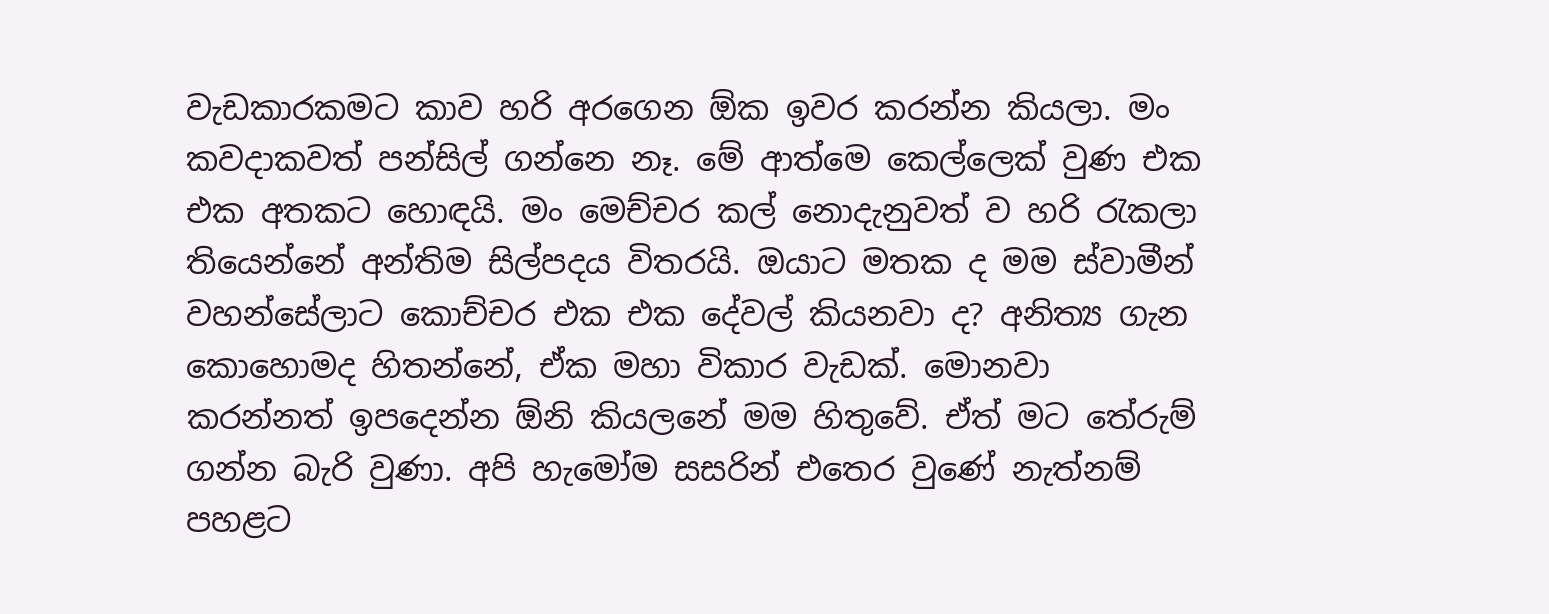වැඩකාරකමට කාව හරි අරගෙන ඕක ඉවර කරන්න කියලා. මං කවදාකවත් පන්සිල් ගන්නෙ නෑ. මේ ආත්මෙ කෙල්ලෙක් වුණ එක එක අතකට හොඳයි. මං මෙච්චර කල් නොදැනුවත් ව හරි රැකලා තියෙන්නේ අන්තිම සිල්පදය විතරයි. ඔයාට මතක ද මම ස්වාමීන් වහන්සේලාට කොච්චර එක එක දේවල් කියනවා ද? අනිත්‍ය ගැන කොහොමද හිතන්නේ, ඒක මහා විකාර වැඩක්. මොනවා කරන්නත් ඉපදෙන්න ඕනි කියලනේ මම හිතුවේ. ඒත් මට තේරුම් ගන්න බැරි වුණා. අපි හැමෝම සසරින් එතෙර වුණේ නැත්නම් පහළට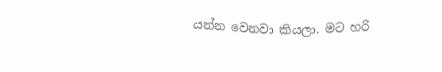යන්න වෙනවා කියලා. මට හරි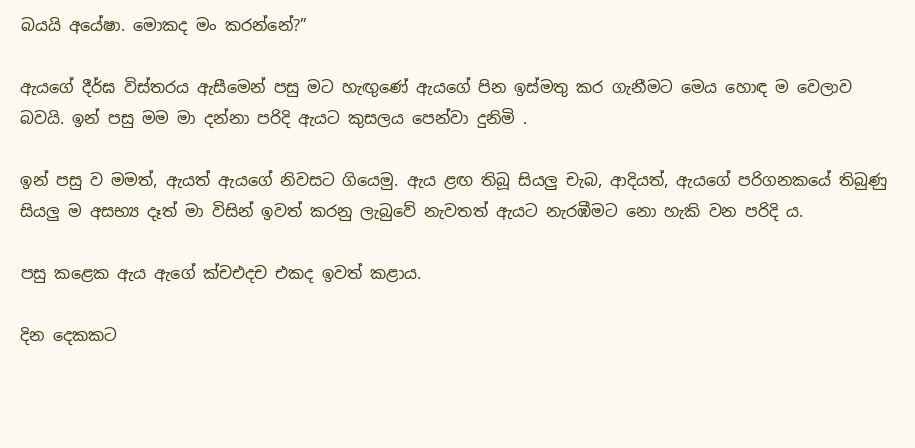බයයි අයේෂා. මොකද මං කරන්නේ?”

ඇයගේ දීර්ඝ විස්තරය ඇසීමෙන් පසු මට හැඟුණේ ඇයගේ පින ඉස්මතු කර ගැනීමට මෙය හොඳ ම වෙලාව බවයි. ඉන් පසු මම මා දන්නා පරිදි ඇයට කුසලය පෙන්වා දුනිමි .

ඉන් පසු ව මමත්, ඇයත් ඇයගේ නිවසට ගියෙමු. ඇය ළඟ තිබූ සියලු චැබ, ආදියත්, ඇයගේ පරිගනකයේ තිබුණු සියලු ම අසභ්‍ය දෑත් මා විසින් ඉවත් කරනු ලැබුවේ නැවතත් ඇයට නැරඹීමට නො හැකි වන පරිදි ය.

පසු කළෙක ඇය ඇගේ ක්චඑදච එකද ඉවත් කළාය.

දින දෙකකට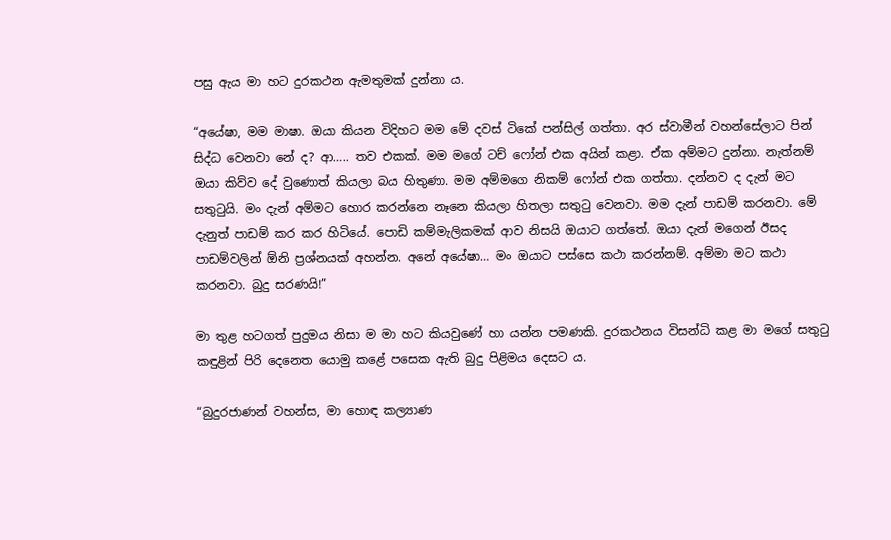පසු ඇය මා හට දුරකථන ඇමතුමක් දුන්නා ය.

“අයේෂා, මම මාෂා. ඔයා කියන විදිහට මම මේ දවස් ටිකේ පන්සිල් ගත්තා. අර ස්වාමීන් වහන්සේලාට පින් සිද්ධ වෙනවා නේ ද? ආ….. තව එකක්. මම මගේ ටච් ෆෝන් එක අයින් කළා. ඒක අම්මට දුන්නා. නැත්නම් ඔයා කිව්ව දේ වුණොත් කියලා බය හිතුණා. මම අම්මගෙ නිකම් ෆෝන් එක ගත්තා. දන්නව ද දැන් මට සතුටුයි. මං දැන් අම්මට හොර කරන්නෙ නෑනෙ කියලා හිතලා සතුටු වෙනවා. මම දැන් පාඩම් කරනවා. මේ දැනුත් පාඩම් කර කර හිටියේ. පොඩි කම්මැලිකමක් ආව නිසයි ඔයාට ගත්තේ. ඔයා දැන් මගෙන් ඊසද පාඩම්වලින් ඕනි ප්‍රශ්නයක් අහන්න. අනේ අයේෂා… මං ඔයාට පස්සෙ කථා කරන්නම්. අම්මා මට කථා කරනවා. බුදු සරණයි!”

මා තුළ හටගත් පුදුමය නිසා ම මා හට කියවුණේ හා යන්න පමණකි. දුරකථනය විසන්ධි කළ මා මගේ සතුටු කඳුළින් පිරි දෙනෙත යොමු කළේ පසෙක ඇති බුදු පිළිමය දෙසට ය.

“බුදුරජාණන් වහන්ස, මා හොඳ කල්‍යාණ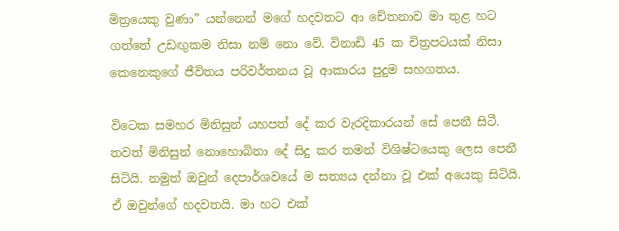මිත්‍රයෙකු වුණා” යන්නෙන් මගේ හදවතට ආ චේතනාව මා තුළ හට ගත්තේ උඩඟුකම නිසා නම් නො වේ. විනාඩි 45 ක චිත්‍රපටයක් නිසා කෙනෙකුගේ ජීවිතය පරිවර්තනය වූ ආකාරය පුදුම සහගතය.

විටෙක සමහර මිනිසුන් යහපත් දේ කර වැරදිකාරයන් සේ පෙනී සිටී. තවත් මිනිසුන් නොහොබිනා දේ සිදු කර තමන් විශිෂ්ටයෙකු ලෙස පෙනී සිටියි. නමුත් ඔවුන් දෙපාර්ශවයේ ම සත්‍යය දන්නා වූ එක් අයෙකු සිටියි. ඒ ඔවුන්ගේ හදවතයි. මා හට එක්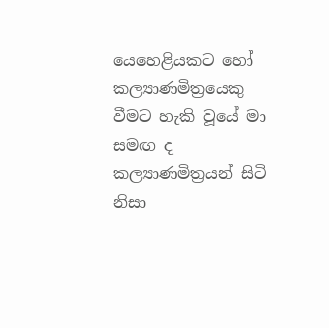යෙහෙළියකට හෝ කල්‍යාණමිත්‍රයෙකු වීමට හැකි වූයේ මා සමඟ ද කල්‍යාණමිත්‍රයන් සිටි නිසා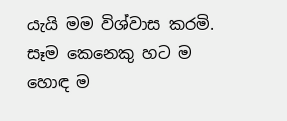යැයි මම විශ්වාස කරමි. සෑම කෙනෙකු හට ම හොඳ ම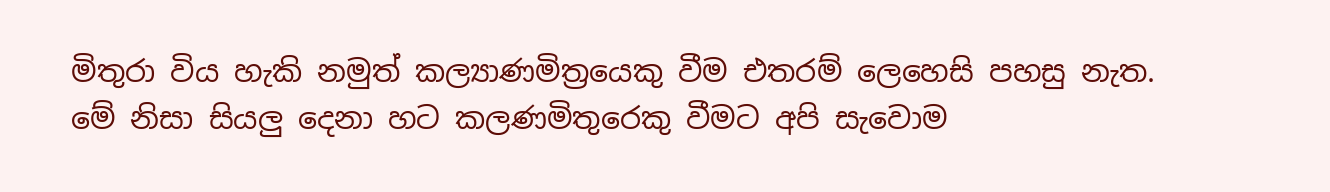මිතුරා විය හැකි නමුත් කල්‍යාණමිත්‍රයෙකු වීම එතරම් ලෙහෙසි පහසු නැත. මේ නිසා සියලු දෙනා හට කලණමිතුරෙකු වීමට අපි සැවොම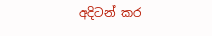අදිටන් කර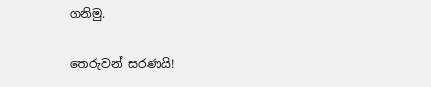ගනිමු.

තෙරුවන් සරණයි!